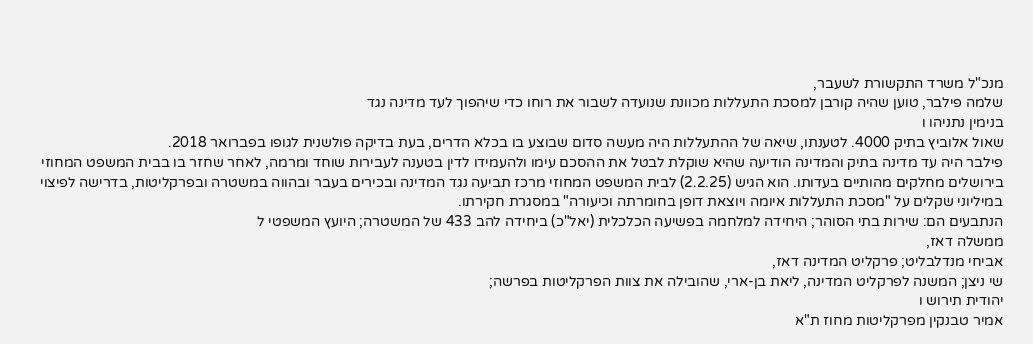מנכ"ל משרד התקשורת לשעבר,
שלמה פילבר, טוען שהיה קורבן למסכת התעללות מכוונת שנועדה לשבור את רוחו כדי שיהפוך לעד מדינה נגד
בנימין נתניהו ו
שאול אלוביץ בתיק 4000. לטענתו, שיאה של ההתעללות היה מעשה סדום שבוצע בו בכלא הדרים, בעת בדיקה פולשנית לגופו בפברואר 2018.
פילבר היה עד מדינה בתיק והמדינה הודיעה שהיא שוקלת לבטל את ההסכם עימו ולהעמידו לדין בטענה לעבירות שוחד ומרמה, לאחר שחזר בו בבית המשפט המחוזי בירושלים מחלקים מהותיים בעדותו. הוא הגיש (2.2.25) לבית המשפט המחוזי מרכז תביעה נגד המדינה ובכירים בעבר ובהווה במשטרה ובפרקליטות, בדרישה לפיצוי במיליוני שקלים על "מסכת התעללות איומה ויוצאת דופן בחומרתה וכיעורה" במסגרת חקירתו.
הנתבעים הם: שירות בתי הסוהר; היחידה למלחמה בפשיעה הכלכלית (יאל"כ) ביחידה להב 433 של המשטרה; היועץ המשפטי ל
ממשלה דאז,
אביחי מנדלבליט; פרקליט המדינה דאז,
שי ניצן; המשנה לפרקליט המדינה, ליאת בן-ארי, שהובילה את צוות הפרקליטות בפרשה;
יהודית תירוש ו
אמיר טבנקין מפרקליטות מחוז ת"א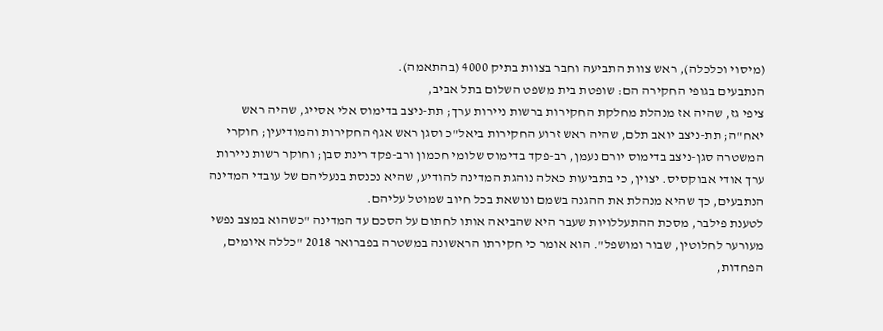(מיסוי וכלכלה), ראש צוות התביעה וחבר בצוות בתיק 4000 (בהתאמה).
הנתבעים בגופי החקירה הם: שופטת בית משפט השלום בתל אביב,
ציפי גז, שהיה אז מנהלת מחלקת החקירות ברשות ניירות ערך; תת-ניצב בדימוס אלי אסייג, שהיה ראש יאח"ה; תת-ניצב יואב תלם, שהיה ראש זרוע החקירות ביאל"כ וסגן ראש אגף החקירות והמודיעין; חוקרי המשטרה סגן-ניצב בדימוס יורם נעמן, רב-פקד בדימוס שלומי חכמון ורב-פקד רינת סבן; וחוקר רשות ניירות ערך אודי אבוקסיס. יצוין, כי בתביעות כאלה נוהגת המדינה להודיע, שהיא נכנסת בנעליהם של עובדי המדינה הנתבעים, כך שהיא מנהלת את ההגנה בשמם ונושאת בכל חיוב שמוטל עליהם.
לטענת פילבר, מסכת ההתעללויות שעבר היא שהביאה אותו לחתום על הסכם עד המדינה "כשהוא במצב נפשי מעורער לחלוטין, שבור ומושפל". הוא אומר כי חקירתו הראשונה במשטרה בפברואר 2018 "כללה איומים, הפחדות,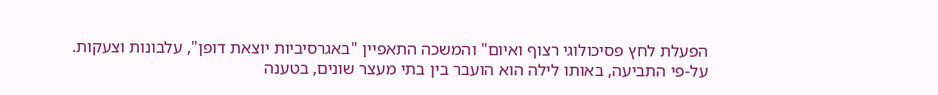הפעלת לחץ פסיכולוגי רצוף ואיום" והמשכה התאפיין "באגרסיביות יוצאת דופן", עלבונות וצעקות.
על-פי התביעה, באותו לילה הוא הועבר בין בתי מעצר שונים, בטענה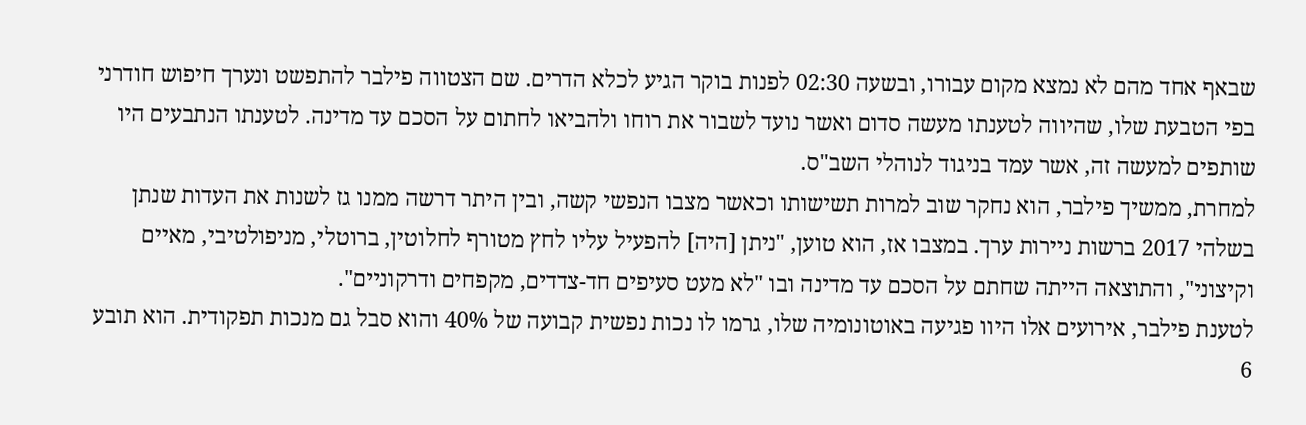שבאף אחד מהם לא נמצא מקום עבורו, ובשעה 02:30 לפנות בוקר הגיע לכלא הדרים. שם הצטווה פילבר להתפשט ונערך חיפוש חודרני בפי הטבעת שלו, שהיווה לטענתו מעשה סדום ואשר נועד לשבור את רוחו ולהביאו לחתום על הסכם עד מדינה. לטענתו הנתבעים היו שותפים למעשה זה, אשר עמד בניגוד לנוהלי השב"ס.
למחרת, ממשיך פילבר, הוא נחקר שוב למרות תשישותו וכאשר מצבו הנפשי קשה, ובין היתר דרשה ממנו גז לשנות את העדות שנתן בשלהי 2017 ברשות ניירות ערך. במצבו אז, הוא טוען, "ניתן [היה] להפעיל עליו לחץ מטורף לחלוטין, ברוטלי, מניפולטיבי, מאיים וקיצוני", והתוצאה הייתה שחתם על הסכם עד מדינה ובו "לא מעט סעיפים חד-צדדים, מקפחים ודרקוניים".
לטענת פילבר, אירועים אלו היוו פגיעה באוטונומיה שלו, גרמו לו נכות נפשית קבועה של 40% והוא סבל גם מנכות תפקודית. הוא תובע 6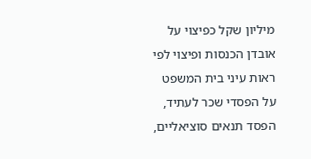מיליון שקל כפיצוי על אובדן הכנסות ופיצוי לפי ראות עיני בית המשפט על הפסדי שכר לעתיד, הפסד תנאים סוציאליים,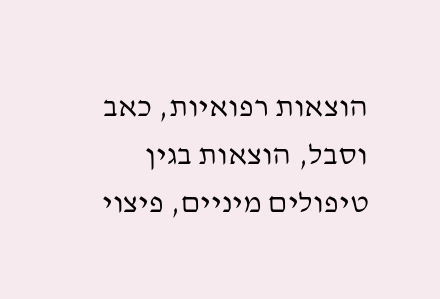הוצאות רפואיות, כאב וסבל, הוצאות בגין טיפולים מיניים, פיצוי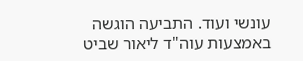עונשי ועוד. התביעה הוגשה באמצעות עוה"ד ליאור שביט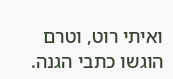ואיתי רוט, וטרם הוגשו כתבי הגנה.